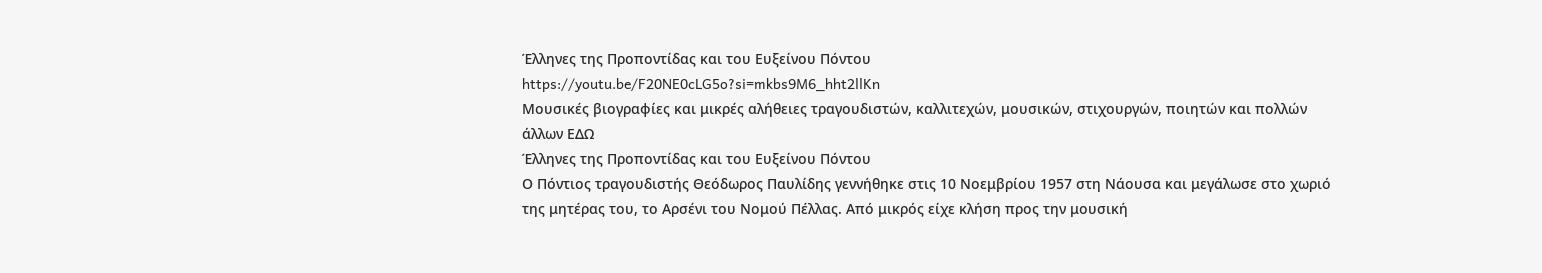Έλληνες της Προποντίδας και του Ευξείνου Πόντου
https://youtu.be/F20NE0cLG5o?si=mkbs9M6_hht2llKn
Μουσικές βιογραφίες και μικρές αλήθειες τραγουδιστών, καλλιτεχών, μουσικών, στιχουργών, ποιητών και πολλών άλλων ΕΔΩ
Έλληνες της Προποντίδας και του Ευξείνου Πόντου
Ο Πόντιος τραγουδιστής Θεόδωρος Παυλίδης γεννήθηκε στις 10 Νοεμβρίου 1957 στη Νάουσα και μεγάλωσε στο χωριό της μητέρας του, το Αρσένι του Νομού Πέλλας. Από μικρός είχε κλήση προς την μουσική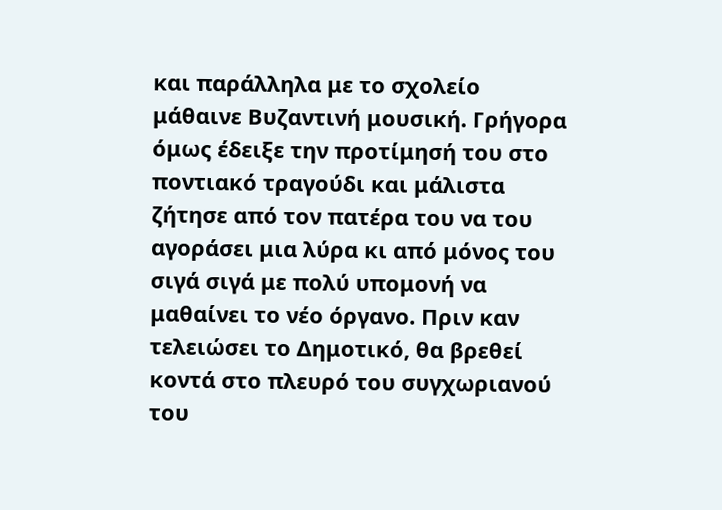και παράλληλα με το σχολείο μάθαινε Βυζαντινή μουσική. Γρήγορα όμως έδειξε την προτίμησή του στο ποντιακό τραγούδι και μάλιστα ζήτησε από τον πατέρα του να του αγοράσει μια λύρα κι από μόνος του σιγά σιγά με πολύ υπομονή να μαθαίνει το νέο όργανο. Πριν καν τελειώσει το Δημοτικό, θα βρεθεί κοντά στο πλευρό του συγχωριανού του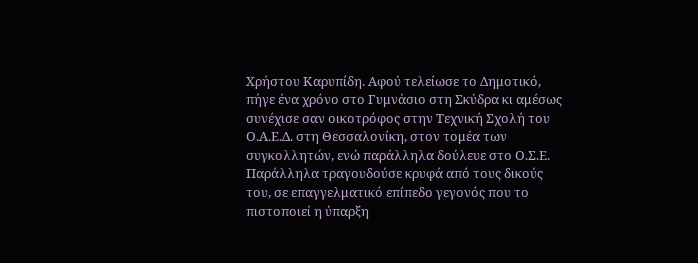Χρήστου Καρυπίδη. Αφού τελείωσε το Δημοτικό, πήγε ένα χρόνο στο Γυμνάσιο στη Σκύδρα κι αμέσως συνέχισε σαν οικοτρόφος στην Τεχνική Σχολή του Ο.Α.Ε.Δ. στη Θεσσαλονίκη, στον τομέα των συγκολλητών, ενώ παράλληλα δούλευε στο Ο.Σ.Ε. Παράλληλα τραγουδούσε κρυφά από τους δικούς του, σε επαγγελματικό επίπεδο γεγονός που το πιστοποιεί η ύπαρξη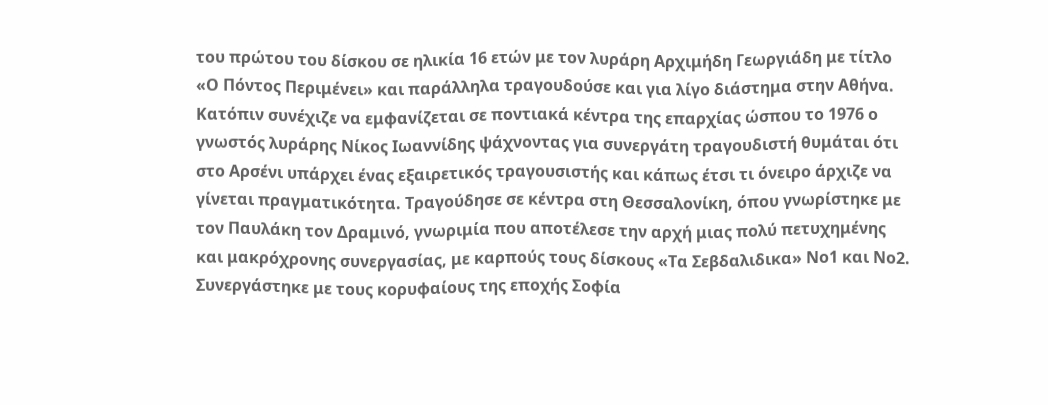του πρώτου του δίσκου σε ηλικία 16 ετών με τον λυράρη Αρχιμήδη Γεωργιάδη με τίτλο «Ο Πόντος Περιμένει» και παράλληλα τραγουδούσε και για λίγο διάστημα στην Αθήνα. Κατόπιν συνέχιζε να εμφανίζεται σε ποντιακά κέντρα της επαρχίας ώσπου το 1976 ο γνωστός λυράρης Νίκος Ιωαννίδης ψάχνοντας για συνεργάτη τραγουδιστή θυμάται ότι στο Αρσένι υπάρχει ένας εξαιρετικός τραγουσιστής και κάπως έτσι τι όνειρο άρχιζε να γίνεται πραγματικότητα. Τραγούδησε σε κέντρα στη Θεσσαλονίκη, όπου γνωρίστηκε με τον Παυλάκη τον Δραμινό, γνωριμία που αποτέλεσε την αρχή μιας πολύ πετυχημένης και μακρόχρονης συνεργασίας, με καρπούς τους δίσκους «Τα Σεβδαλιδικα» Νο1 και Νο2. Συνεργάστηκε με τους κορυφαίους της εποχής Σοφία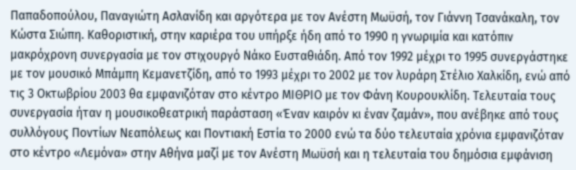Παπαδοπούλου, Παναγιώτη Ασλανίδη και αργότερα με τον Ανέστη Μωϋσή, τον Γιάννη Τσανάκαλη, τον Κώστα Σιώπη. Καθοριστική, στην καριέρα του υπήρξε ήδη από το 1990 η γνωριμία και κατόπιν μακρόχρονη συνεργασία με τον στιχουργό Νάκο Ευσταθιάδη. Από τον 1992 μέχρι το 1995 συνεργάστηκε με τον μουσικό Μπάμπη Κεμανετζίδη, από το 1993 μέχρι το 2002 με τον λυράρη Στέλιο Χαλκίδη, ενώ από τις 3 Οκτωβρίου 2003 θα εμφανιζόταν στο κέντρο ΜΙΘΡΙΟ με τον Φάνη Κουρουκλίδη. Τελευταία τους συνεργασία ήταν η μουσικοθεατρική παράσταση «Έναν καιρόν κι έναν ζαμάν», που ανέβηκε από τους συλλόγους Ποντίων Νεαπόλεως και Ποντιακή Εστία το 2000 ενώ τα δύο τελευταία χρόνια εμφανιζόταν στο κέντρο «Λεμόνα» στην Αθήνα μαζί με τον Ανέστη Μωϋσή και η τελευταία του δημόσια εμφάνιση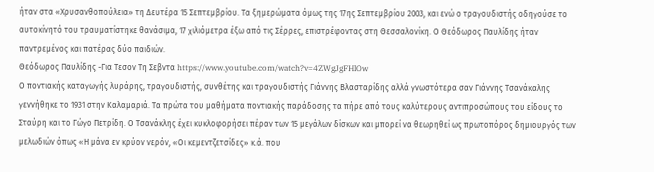ήταν στα «Χρυσανθοπούλεια» τη Δευτέρα 15 Σεπτεμβρίου. Τα ξημερώματα όμως της 17ης Σεπτεμβρίου 2003, και ενώ ο τραγουδιστής οδηγούσε το αυτοκίνητό του τραυματίστηκε θανάσιμα, 17 χιλιόμετρα έξω από τις Σέρρες, επιστρέφοντας στη Θεσσαλονίκη. Ο Θεόδωρος Παυλίδης ήταν παντρεμένος και πατέρας δύο παιδιών.
Θεόδωρος Παυλίδης -Για Τεσον Τη Σεβντα https://www.youtube.com/watch?v=4ZWgJgFHlOw
Ο ποντιακής καταγωγής λυράρης, τραγουδιστής, συνθέτης και τραγουδιστής Γιάννης Βλασταρίδης αλλά γνωστότερα σαν Γιάννης Τσανάκαλης γεννήθηκε το 1931 στην Καλαμαριά. Τα πρώτα του μαθήματα ποντιακής παράδοσης τα πήρε από τους καλύτερους αντιπροσώπους του είδους το Σταύρη και το Γώγο Πετρίδη. Ο Τσανάκλης έχει κυκλοφορήσει πέραν των 15 μεγάλων δίσκων και μπορεί να θεωρηθεί ως πρωτοπόρος δημιουργός των μελωδιών όπως «Η μάνα εν κρύον νερόν, «Οι κεμεντζετσίδες» κ.ά. που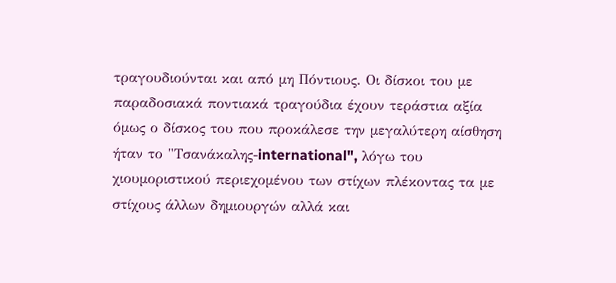τραγουδιούνται και από μη Πόντιους. Οι δίσκοι του με παραδοσιακά ποντιακά τραγούδια έχουν τεράστια αξία όμως ο δίσκος του που προκάλεσε την μεγαλύτερη αίσθηση ήταν το "Τσανάκαλης-international", λόγω του χιουμοριστικού περιεχομένου των στίχων πλέκοντας τα με στίχους άλλων δημιουργών αλλά και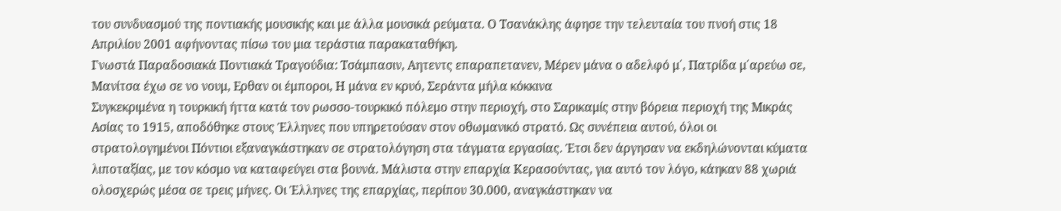του συνδυασμού της ποντιακής μουσικής και με άλλα μουσικά ρεύματα. Ο Τσανάκλης άφησε την τελευταία του πνοή στις 18 Απριλίου 2001 αφήνοντας πίσω του μια τεράστια παρακαταθήκη.
Γνωστά Παραδοσιακά Ποντιακά Τραγούδια: Τσάμπασιν, Αητεντς επαραπετανεν, Μέρεν μάνα ο αδελφό μ΄, Πατρίδα μ΄αρεύω σε, Μανίτσα έχω σε νο νουμ, Ερθαν οι έμποροι, Η μάνα εν κρυό, Σεράντα μήλα κόκκινα
Συγκεκριμένα η τουρκική ήττα κατά τον ρωσσο-τουρκικό πόλεμο στην περιοχή, στο Σαρικαμίς στην βόρεια περιοχή της Μικράς Ασίας το 1915, αποδόθηκε στους Έλληνες που υπηρετούσαν στον οθωμανικό στρατό. Ως συνέπεια αυτού, όλοι οι στρατολογημένοι Πόντιοι εξαναγκάστηκαν σε στρατολόγηση στα τάγματα εργασίας. Έτσι δεν άργησαν να εκδηλώνονται κύματα λιποταξίας, με τον κόσμο να καταφεύγει στα βουνά. Μάλιστα στην επαρχία Κερασούντας, για αυτό τον λόγο, κάηκαν 88 χωριά ολοσχερώς μέσα σε τρεις μήνες. Οι Έλληνες της επαρχίας, περίπου 30.000, αναγκάστηκαν να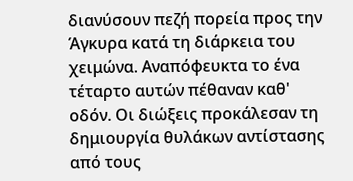διανύσουν πεζή πορεία προς την Άγκυρα κατά τη διάρκεια του χειμώνα. Αναπόφευκτα το ένα τέταρτο αυτών πέθαναν καθ' οδόν. Οι διώξεις προκάλεσαν τη δημιουργία θυλάκων αντίστασης από τους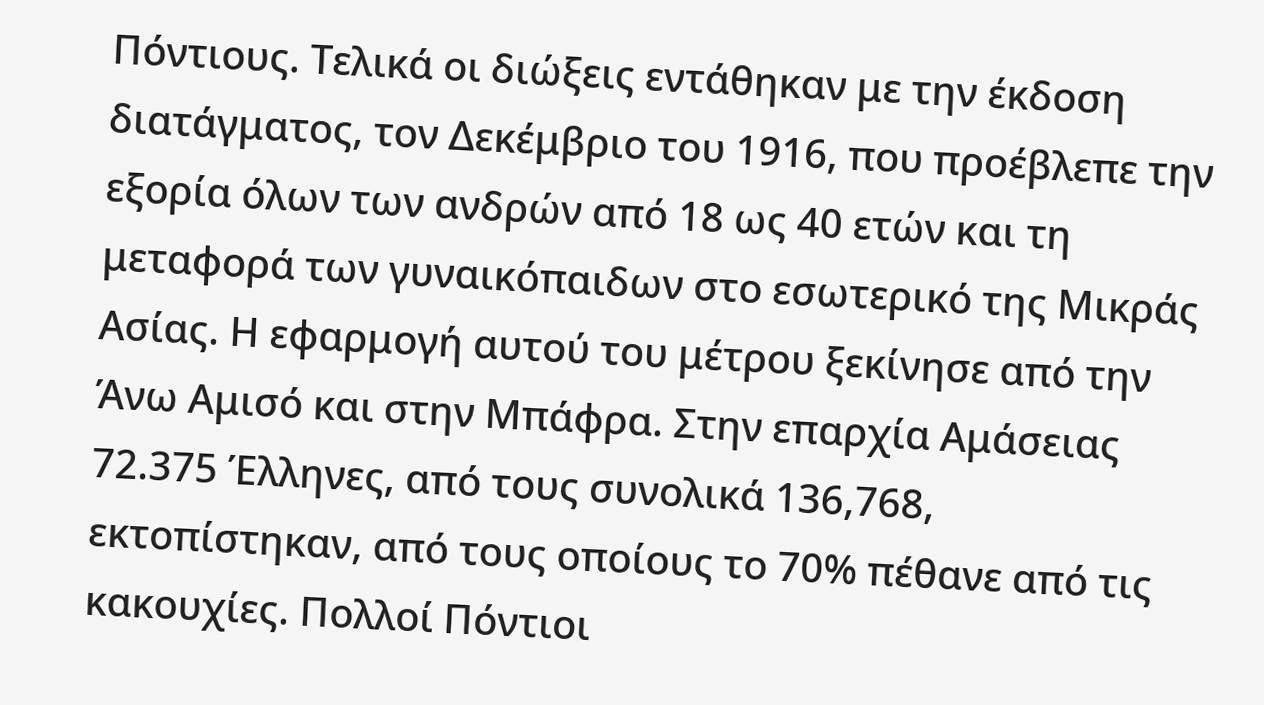Πόντιους. Τελικά οι διώξεις εντάθηκαν με την έκδοση διατάγματος, τον Δεκέμβριο του 1916, που προέβλεπε την εξορία όλων των ανδρών από 18 ως 40 ετών και τη μεταφορά των γυναικόπαιδων στο εσωτερικό της Μικράς Ασίας. Η εφαρμογή αυτού του μέτρου ξεκίνησε από την Άνω Αμισό και στην Μπάφρα. Στην επαρχία Αμάσειας 72.375 Έλληνες, από τους συνολικά 136,768, εκτοπίστηκαν, από τους οποίους το 70% πέθανε από τις κακουχίες. Πολλοί Πόντιοι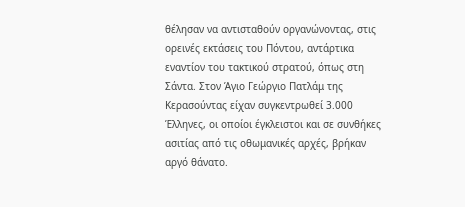θέλησαν να αντισταθούν οργανώνοντας, στις ορεινές εκτάσεις του Πόντου, αντάρτικα εναντίον του τακτικού στρατού, όπως στη Σάντα. Στον Άγιο Γεώργιο Πατλάμ της Κερασούντας είχαν συγκεντρωθεί 3.000 Έλληνες, οι οποίοι έγκλειστοι και σε συνθήκες ασιτίας από τις οθωμανικές αρχές, βρήκαν αργό θάνατο.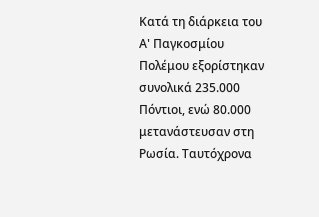Κατά τη διάρκεια του Α' Παγκοσμίου Πολέμου εξορίστηκαν συνολικά 235.000 Πόντιοι, ενώ 80.000 μετανάστευσαν στη Ρωσία. Ταυτόχρονα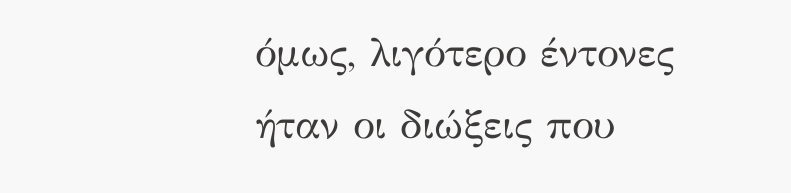όμως, λιγότερο έντονες ήταν οι διώξεις που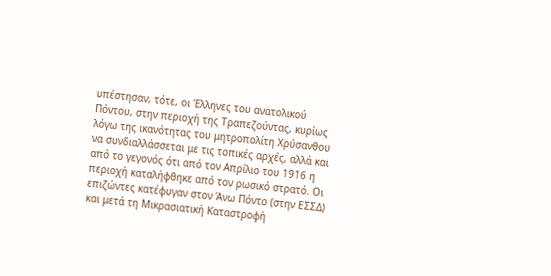υπέστησαν, τότε, οι Έλληνες του ανατολικού Πόντου, στην περιοχή της Τραπεζούντας, κυρίως λόγω της ικανότητας του μητροπολίτη Χρύσανθου να συνδιαλλάσσεται με τις τοπικές αρχές, αλλά και από το γεγονός ότι από τον Απρίλιο του 1916 η περιοχή καταλήφθηκε από τον ρωσικό στρατό. Οι επιζώντες κατέφυγαν στον Άνω Πόντο (στην ΕΣΣΔ) και μετά τη Μικρασιατική Καταστροφή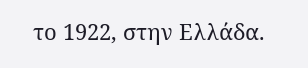το 1922, στην Ελλάδα.